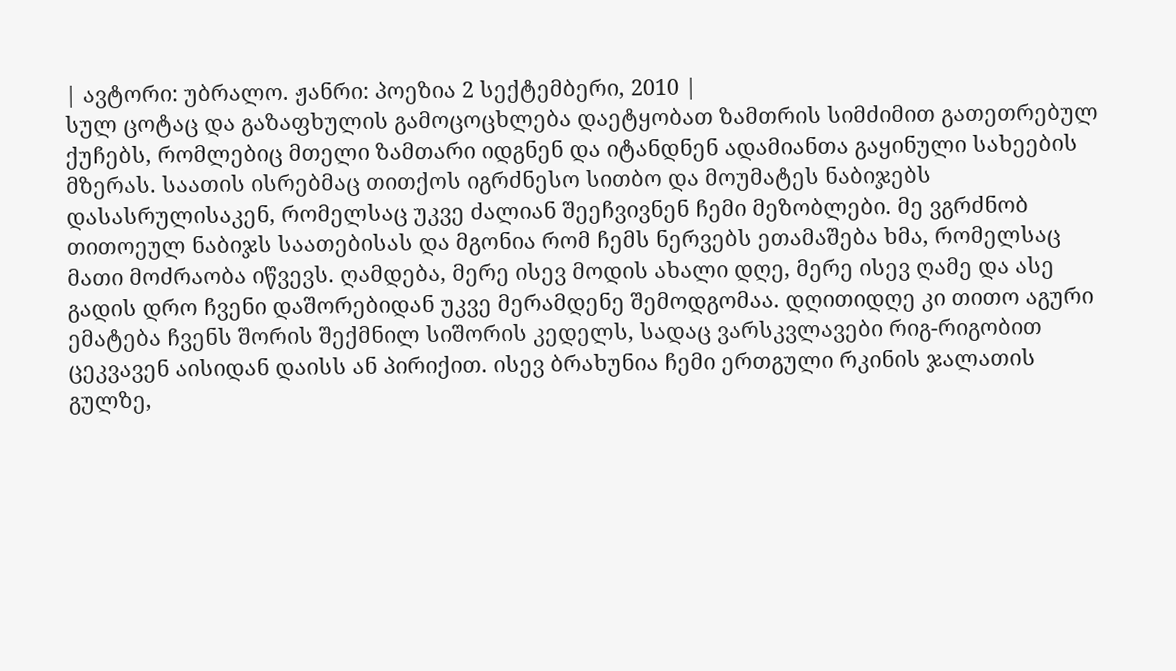| ავტორი: უბრალო. ჟანრი: პოეზია 2 სექტემბერი, 2010 |
სულ ცოტაც და გაზაფხულის გამოცოცხლება დაეტყობათ ზამთრის სიმძიმით გათეთრებულ ქუჩებს, რომლებიც მთელი ზამთარი იდგნენ და იტანდნენ ადამიანთა გაყინული სახეების მზერას. საათის ისრებმაც თითქოს იგრძნესო სითბო და მოუმატეს ნაბიჯებს დასასრულისაკენ, რომელსაც უკვე ძალიან შეეჩვივნენ ჩემი მეზობლები. მე ვგრძნობ თითოეულ ნაბიჯს საათებისას და მგონია რომ ჩემს ნერვებს ეთამაშება ხმა, რომელსაც მათი მოძრაობა იწვევს. ღამდება, მერე ისევ მოდის ახალი დღე, მერე ისევ ღამე და ასე გადის დრო ჩვენი დაშორებიდან უკვე მერამდენე შემოდგომაა. დღითიდღე კი თითო აგური ემატება ჩვენს შორის შექმნილ სიშორის კედელს, სადაც ვარსკვლავები რიგ-რიგობით ცეკვავენ აისიდან დაისს ან პირიქით. ისევ ბრახუნია ჩემი ერთგული რკინის ჯალათის გულზე,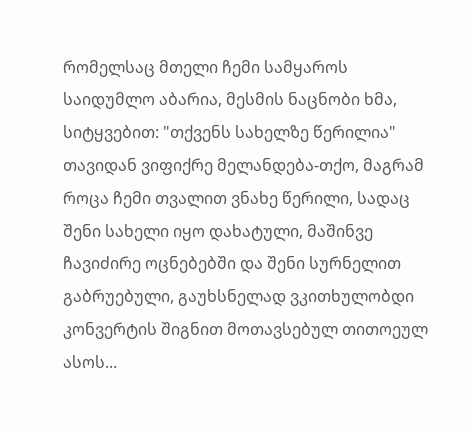რომელსაც მთელი ჩემი სამყაროს საიდუმლო აბარია, მესმის ნაცნობი ხმა, სიტყვებით: "თქვენს სახელზე წერილია" თავიდან ვიფიქრე მელანდება-თქო, მაგრამ როცა ჩემი თვალით ვნახე წერილი, სადაც შენი სახელი იყო დახატული, მაშინვე ჩავიძირე ოცნებებში და შენი სურნელით გაბრუებული, გაუხსნელად ვკითხულობდი კონვერტის შიგნით მოთავსებულ თითოეულ ასოს...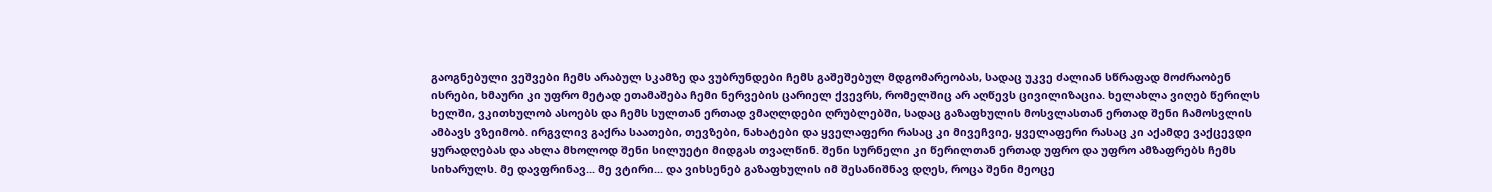გაოგნებული ვეშვები ჩემს არაბულ სკამზე და ვუბრუნდები ჩემს გაშეშებულ მდგომარეობას, სადაც უკვე ძალიან სწრაფად მოძრაობენ ისრები, ხმაური კი უფრო მეტად ეთამაშება ჩემი ნერვების ცარიელ ქვევრს, რომელშიც არ აღწევს ცივილიზაცია. ხელახლა ვიღებ წერილს ხელში, ვკითხულობ ასოებს და ჩემს სულთან ერთად ვმაღლდები ღრუბლებში, სადაც გაზაფხულის მოსვლასთან ერთად შენი ჩამოსვლის ამბავს ვზეიმობ. ირგვლივ გაქრა საათები, თევზები, ნახატები და ყველაფერი რასაც კი მივეჩვიე, ყველაფერი რასაც კი აქამდე ვაქცევდი ყურადღებას და ახლა მხოლოდ შენი სილუეტი მიდგას თვალწინ. შენი სურნელი კი წერილთან ერთად უფრო და უფრო ამზაფრებს ჩემს სიხარულს. მე დავფრინავ... მე ვტირი... და ვიხსენებ გაზაფხულის იმ შესანიშნავ დღეს, როცა შენი მეოცე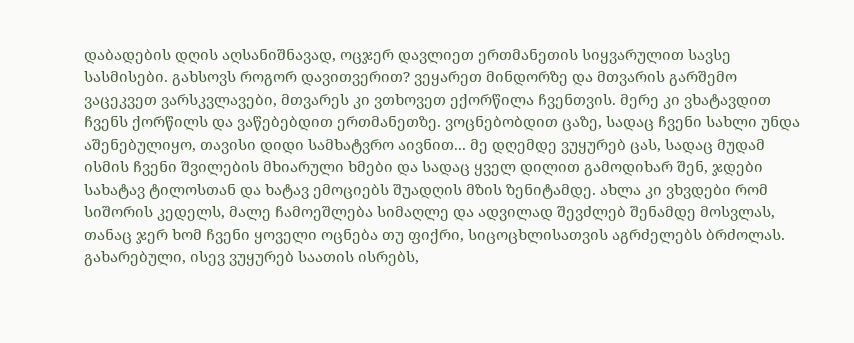დაბადების დღის აღსანიშნავად, ოცჯერ დავლიეთ ერთმანეთის სიყვარულით სავსე სასმისები. გახსოვს როგორ დავითვერით? ვეყარეთ მინდორზე და მთვარის გარშემო ვაცეკვეთ ვარსკვლავები, მთვარეს კი ვთხოვეთ ექორწილა ჩვენთვის. მერე კი ვხატავდით ჩვენს ქორწილს და ვაწებებდით ერთმანეთზე. ვოცნებობდით ცაზე, სადაც ჩვენი სახლი უნდა აშენებულიყო, თავისი დიდი სამხატვრო აივნით... მე დღემდე ვუყურებ ცას, სადაც მუდამ ისმის ჩვენი შვილების მხიარული ხმები და სადაც ყველ დილით გამოდიხარ შენ, ჯდები სახატავ ტილოსთან და ხატავ ემოციებს შუადღის მზის ზენიტამდე. ახლა კი ვხვდები რომ სიშორის კედელს, მალე ჩამოეშლება სიმაღლე და ადვილად შევძლებ შენამდე მოსვლას, თანაც ჯერ ხომ ჩვენი ყოველი ოცნება თუ ფიქრი, სიცოცხლისათვის აგრძელებს ბრძოლას. გახარებული, ისევ ვუყურებ საათის ისრებს,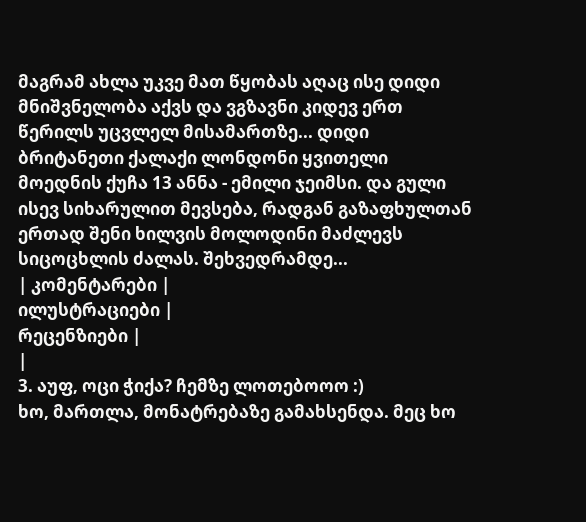მაგრამ ახლა უკვე მათ წყობას აღაც ისე დიდი მნიშვნელობა აქვს და ვგზავნი კიდევ ერთ წერილს უცვლელ მისამართზე... დიდი ბრიტანეთი ქალაქი ლონდონი ყვითელი მოედნის ქუჩა 13 ანნა - ემილი ჯეიმსი. და გული ისევ სიხარულით მევსება, რადგან გაზაფხულთან ერთად შენი ხილვის მოლოდინი მაძლევს სიცოცხლის ძალას. შეხვედრამდე...
| კომენტარები |
ილუსტრაციები |
რეცენზიები |
|
3. აუფ, ოცი ჭიქა? ჩემზე ლოთებოოო :)
ხო, მართლა, მონატრებაზე გამახსენდა. მეც ხო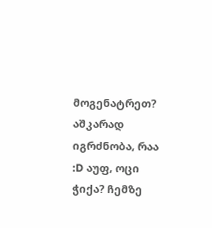მოგენატრეთ? აშკარად იგრძნობა, რაა :D აუფ, ოცი ჭიქა? ჩემზე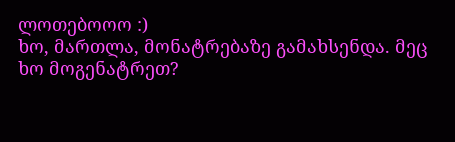ლოთებოოო :)
ხო, მართლა, მონატრებაზე გამახსენდა. მეც ხო მოგენატრეთ?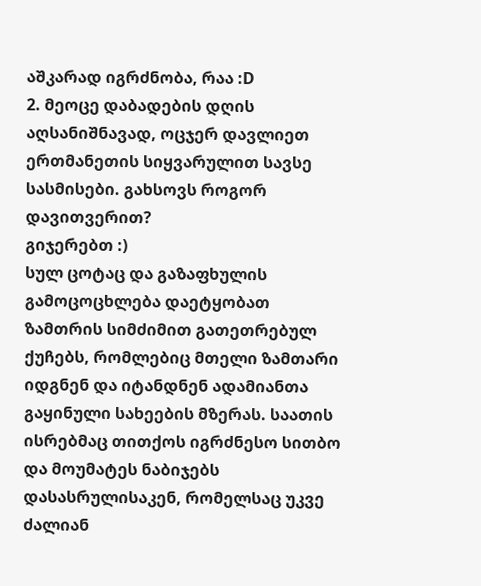აშკარად იგრძნობა, რაა :D
2. მეოცე დაბადების დღის აღსანიშნავად, ოცჯერ დავლიეთ ერთმანეთის სიყვარულით სავსე სასმისები. გახსოვს როგორ დავითვერით?
გიჯერებთ :)
სულ ცოტაც და გაზაფხულის გამოცოცხლება დაეტყობათ ზამთრის სიმძიმით გათეთრებულ ქუჩებს, რომლებიც მთელი ზამთარი იდგნენ და იტანდნენ ადამიანთა გაყინული სახეების მზერას. საათის ისრებმაც თითქოს იგრძნესო სითბო და მოუმატეს ნაბიჯებს დასასრულისაკენ, რომელსაც უკვე ძალიან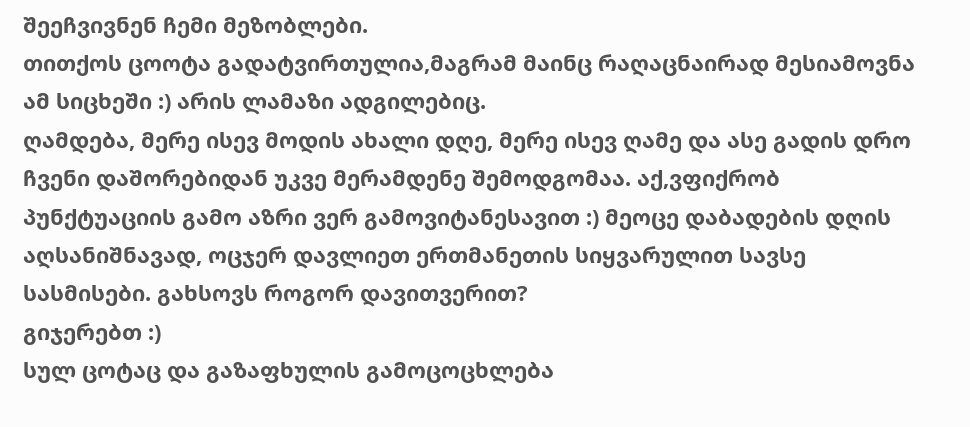შეეჩვივნენ ჩემი მეზობლები.
თითქოს ცოოტა გადატვირთულია,მაგრამ მაინც რაღაცნაირად მესიამოვნა ამ სიცხეში :) არის ლამაზი ადგილებიც.
ღამდება, მერე ისევ მოდის ახალი დღე, მერე ისევ ღამე და ასე გადის დრო ჩვენი დაშორებიდან უკვე მერამდენე შემოდგომაა. აქ,ვფიქრობ პუნქტუაციის გამო აზრი ვერ გამოვიტანესავით :) მეოცე დაბადების დღის აღსანიშნავად, ოცჯერ დავლიეთ ერთმანეთის სიყვარულით სავსე სასმისები. გახსოვს როგორ დავითვერით?
გიჯერებთ :)
სულ ცოტაც და გაზაფხულის გამოცოცხლება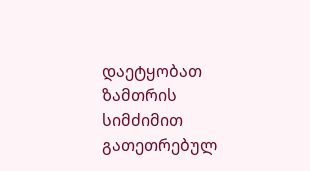დაეტყობათ ზამთრის სიმძიმით გათეთრებულ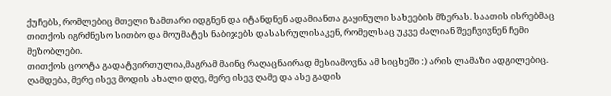ქუჩებს, რომლებიც მთელი ზამთარი იდგნენ და იტანდნენ ადამიანთა გაყინული სახეების მზერას. საათის ისრებმაც თითქოს იგრძნესო სითბო და მოუმატეს ნაბიჯებს დასასრულისაკენ, რომელსაც უკვე ძალიან შეეჩვივნენ ჩემი მეზობლები.
თითქოს ცოოტა გადატვირთულია,მაგრამ მაინც რაღაცნაირად მესიამოვნა ამ სიცხეში :) არის ლამაზი ადგილებიც.
ღამდება, მერე ისევ მოდის ახალი დღე, მერე ისევ ღამე და ასე გადის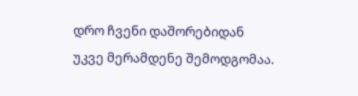დრო ჩვენი დაშორებიდან უკვე მერამდენე შემოდგომაა.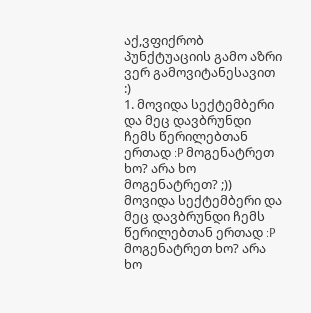აქ,ვფიქრობ პუნქტუაციის გამო აზრი ვერ გამოვიტანესავით :)
1. მოვიდა სექტემბერი და მეც დავბრუნდი ჩემს წერილებთან ერთად :P მოგენატრეთ ხო? არა ხო მოგენატრეთ? ;)) მოვიდა სექტემბერი და მეც დავბრუნდი ჩემს წერილებთან ერთად :P მოგენატრეთ ხო? არა ხო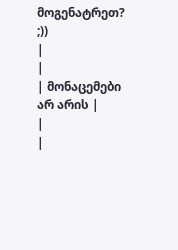მოგენატრეთ? ;))
|
|
| მონაცემები არ არის |
|
|